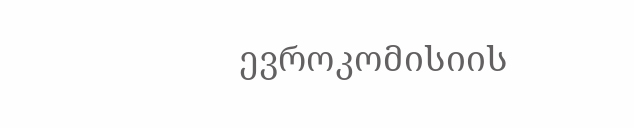ევროკომისიის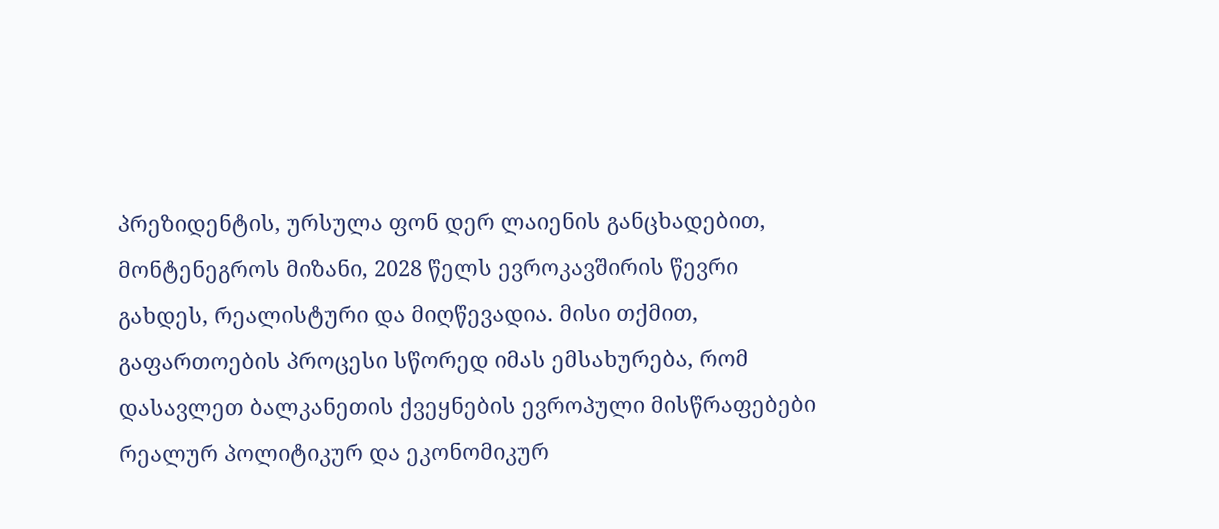პრეზიდენტის, ურსულა ფონ დერ ლაიენის განცხადებით, მონტენეგროს მიზანი, 2028 წელს ევროკავშირის წევრი გახდეს, რეალისტური და მიღწევადია. მისი თქმით, გაფართოების პროცესი სწორედ იმას ემსახურება, რომ დასავლეთ ბალკანეთის ქვეყნების ევროპული მისწრაფებები რეალურ პოლიტიკურ და ეკონომიკურ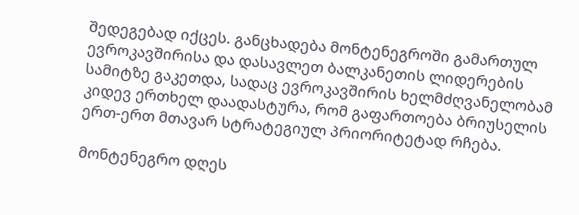შედეგებად იქცეს. განცხადება მონტენეგროში გამართულ ევროკავშირისა და დასავლეთ ბალკანეთის ლიდერების სამიტზე გაკეთდა, სადაც ევროკავშირის ხელმძღვანელობამ კიდევ ერთხელ დაადასტურა, რომ გაფართოება ბრიუსელის ერთ-ერთ მთავარ სტრატეგიულ პრიორიტეტად რჩება.

მონტენეგრო დღეს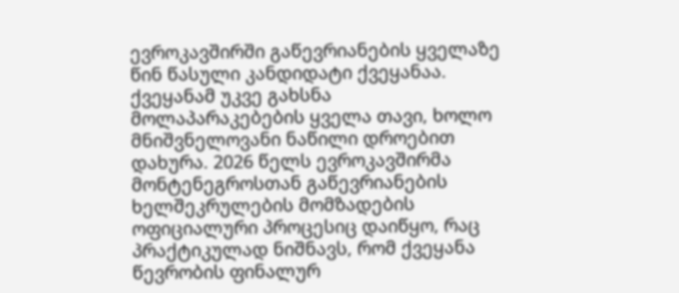ევროკავშირში გაწევრიანების ყველაზე წინ წასული კანდიდატი ქვეყანაა. ქვეყანამ უკვე გახსნა მოლაპარაკებების ყველა თავი, ხოლო მნიშვნელოვანი ნაწილი დროებით დახურა. 2026 წელს ევროკავშირმა მონტენეგროსთან გაწევრიანების ხელშეკრულების მომზადების ოფიციალური პროცესიც დაიწყო, რაც პრაქტიკულად ნიშნავს, რომ ქვეყანა წევრობის ფინალურ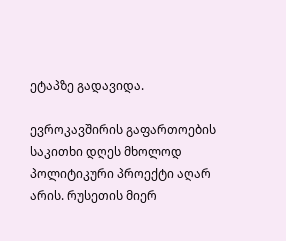ეტაპზე გადავიდა.

ევროკავშირის გაფართოების საკითხი დღეს მხოლოდ პოლიტიკური პროექტი აღარ არის. რუსეთის მიერ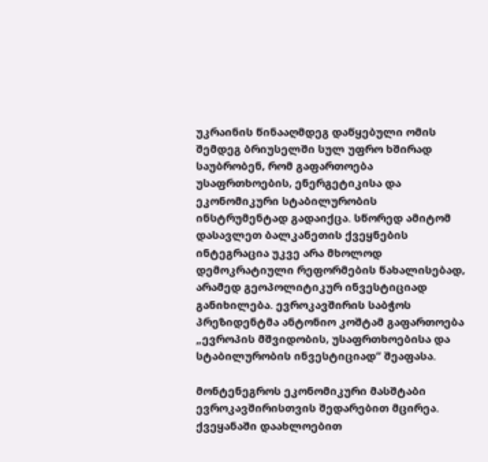უკრაინის წინააღმდეგ დაწყებული ომის შემდეგ ბრიუსელში სულ უფრო ხშირად საუბრობენ, რომ გაფართოება უსაფრთხოების, ენერგეტიკისა და ეკონომიკური სტაბილურობის ინსტრუმენტად გადაიქცა. სწორედ ამიტომ დასავლეთ ბალკანეთის ქვეყნების ინტეგრაცია უკვე არა მხოლოდ დემოკრატიული რეფორმების წახალისებად, არამედ გეოპოლიტიკურ ინვესტიციად განიხილება. ევროკავშირის საბჭოს პრეზიდენტმა ანტონიო კოშტამ გაფართოება „ევროპის მშვიდობის, უსაფრთხოებისა და სტაბილურობის ინვესტიციად“ შეაფასა.

მონტენეგროს ეკონომიკური მასშტაბი ევროკავშირისთვის შედარებით მცირეა. ქვეყანაში დაახლოებით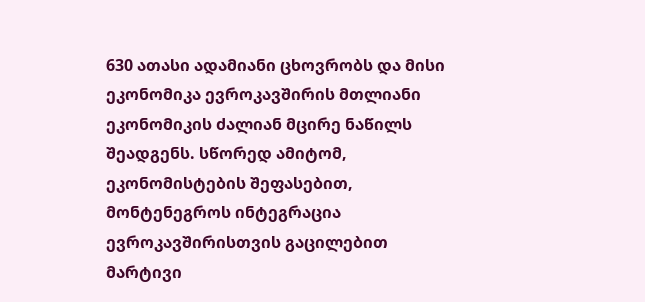630 ათასი ადამიანი ცხოვრობს და მისი ეკონომიკა ევროკავშირის მთლიანი ეკონომიკის ძალიან მცირე ნაწილს შეადგენს. სწორედ ამიტომ, ეკონომისტების შეფასებით, მონტენეგროს ინტეგრაცია ევროკავშირისთვის გაცილებით მარტივი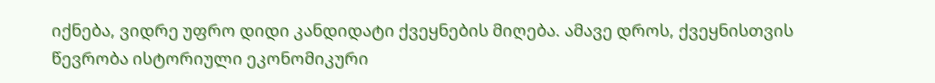იქნება, ვიდრე უფრო დიდი კანდიდატი ქვეყნების მიღება. ამავე დროს, ქვეყნისთვის წევრობა ისტორიული ეკონომიკური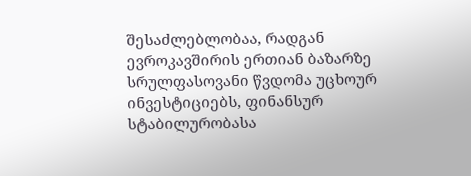შესაძლებლობაა, რადგან ევროკავშირის ერთიან ბაზარზე სრულფასოვანი წვდომა უცხოურ ინვესტიციებს, ფინანსურ სტაბილურობასა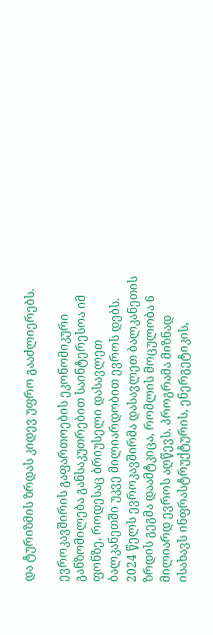და ტურიზმის ზრდას კიდევ უფრო გააძლიერებს.

ევროკავშირის გაფართოების ეკონომიკური განზომილება განსაკუთრებით საინტერესოა იმ ფონზე, როდესაც ბრიუსელი დასავლეთ ბალკანეთში უკვე მილიარდობით ევროს დებს. 2024 წელს ევროკავშირმა დასავლეთ ბალკანეთის ზრდის გეგმა დაამტკიცა, რომლის მოცულობა 6 მილიარდ ევროს აღწევს. პროგრამა მიზნად ისახავს ინფრასტრუქტურის, ენერგეტიკის,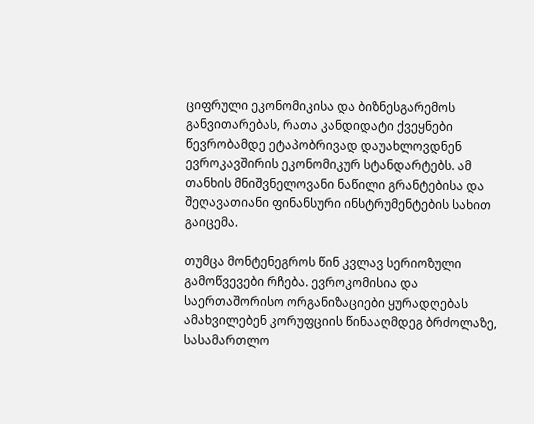ციფრული ეკონომიკისა და ბიზნესგარემოს განვითარებას, რათა კანდიდატი ქვეყნები წევრობამდე ეტაპობრივად დაუახლოვდნენ ევროკავშირის ეკონომიკურ სტანდარტებს. ამ თანხის მნიშვნელოვანი ნაწილი გრანტებისა და შეღავათიანი ფინანსური ინსტრუმენტების სახით გაიცემა.

თუმცა მონტენეგროს წინ კვლავ სერიოზული გამოწვევები რჩება. ევროკომისია და საერთაშორისო ორგანიზაციები ყურადღებას ამახვილებენ კორუფციის წინააღმდეგ ბრძოლაზე, სასამართლო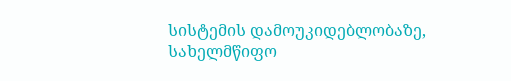სისტემის დამოუკიდებლობაზე, სახელმწიფო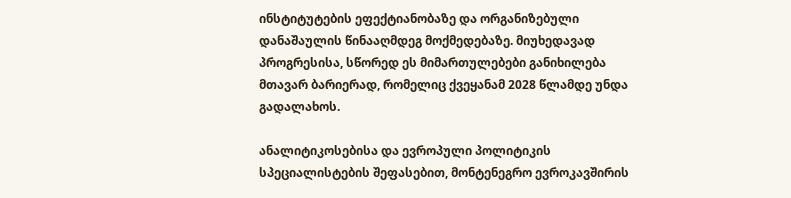ინსტიტუტების ეფექტიანობაზე და ორგანიზებული დანაშაულის წინააღმდეგ მოქმედებაზე. მიუხედავად პროგრესისა, სწორედ ეს მიმართულებები განიხილება მთავარ ბარიერად, რომელიც ქვეყანამ 2028 წლამდე უნდა გადალახოს.

ანალიტიკოსებისა და ევროპული პოლიტიკის სპეციალისტების შეფასებით, მონტენეგრო ევროკავშირის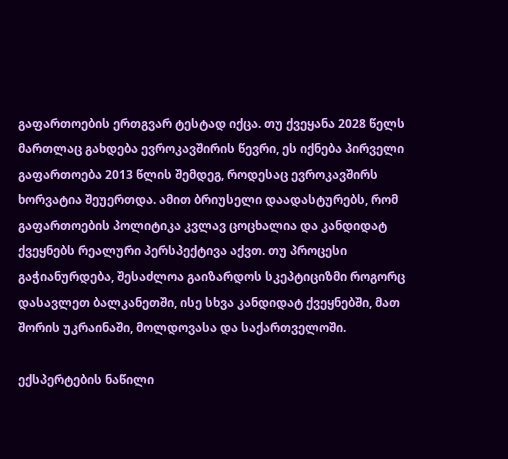გაფართოების ერთგვარ ტესტად იქცა. თუ ქვეყანა 2028 წელს მართლაც გახდება ევროკავშირის წევრი, ეს იქნება პირველი გაფართოება 2013 წლის შემდეგ, როდესაც ევროკავშირს ხორვატია შეუერთდა. ამით ბრიუსელი დაადასტურებს, რომ გაფართოების პოლიტიკა კვლავ ცოცხალია და კანდიდატ ქვეყნებს რეალური პერსპექტივა აქვთ. თუ პროცესი გაჭიანურდება, შესაძლოა გაიზარდოს სკეპტიციზმი როგორც დასავლეთ ბალკანეთში, ისე სხვა კანდიდატ ქვეყნებში, მათ შორის უკრაინაში, მოლდოვასა და საქართველოში.

ექსპერტების ნაწილი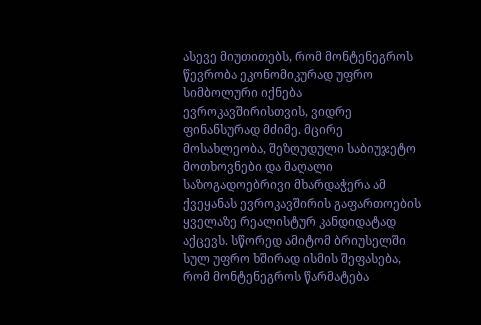ასევე მიუთითებს, რომ მონტენეგროს წევრობა ეკონომიკურად უფრო სიმბოლური იქნება ევროკავშირისთვის, ვიდრე ფინანსურად მძიმე. მცირე მოსახლეობა, შეზღუდული საბიუჯეტო მოთხოვნები და მაღალი საზოგადოებრივი მხარდაჭერა ამ ქვეყანას ევროკავშირის გაფართოების ყველაზე რეალისტურ კანდიდატად აქცევს. სწორედ ამიტომ ბრიუსელში სულ უფრო ხშირად ისმის შეფასება, რომ მონტენეგროს წარმატება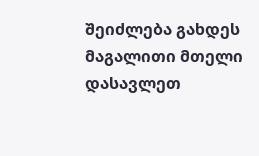შეიძლება გახდეს მაგალითი მთელი დასავლეთ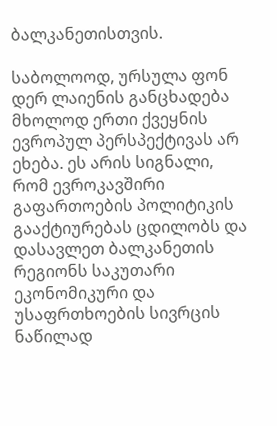ბალკანეთისთვის.

საბოლოოდ, ურსულა ფონ დერ ლაიენის განცხადება მხოლოდ ერთი ქვეყნის ევროპულ პერსპექტივას არ ეხება. ეს არის სიგნალი, რომ ევროკავშირი გაფართოების პოლიტიკის გააქტიურებას ცდილობს და დასავლეთ ბალკანეთის რეგიონს საკუთარი ეკონომიკური და უსაფრთხოების სივრცის ნაწილად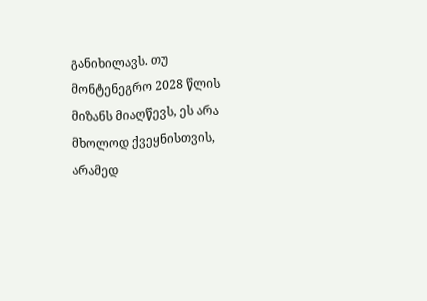განიხილავს. თუ მონტენეგრო 2028 წლის მიზანს მიაღწევს, ეს არა მხოლოდ ქვეყნისთვის, არამედ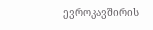ევროკავშირის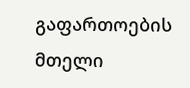გაფართოების მთელი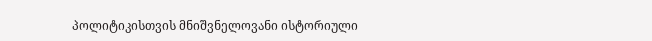პოლიტიკისთვის მნიშვნელოვანი ისტორიული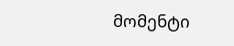მომენტი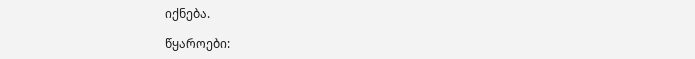იქნება.

წყაროები: